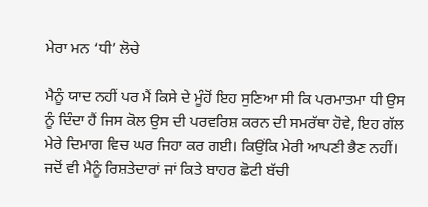ਮੇਰਾ ਮਨ ‘ਧੀ’ ਲੋਚੇ

ਮੈਨੂੰ ਯਾਦ ਨਹੀਂ ਪਰ ਮੈਂ ਕਿਸੇ ਦੇ ਮੂੰਹੋਂ ਇਹ ਸੁਣਿਆ ਸੀ ਕਿ ਪਰਮਾਤਮਾ ਧੀ ਉਸ ਨੂੰ ਦਿੰਦਾ ਹੈਂ ਜਿਸ ਕੋਲ ਉਸ ਦੀ ਪਰਵਰਿਸ਼ ਕਰਨ ਦੀ ਸਮਰੱਥਾ ਹੋਵੇ, ਇਹ ਗੱਲ ਮੇਰੇ ਦਿਮਾਗ ਵਿਚ ਘਰ ਜਿਹਾ ਕਰ ਗਈ। ਕਿਉਂਕਿ ਮੇਰੀ ਆਪਣੀ ਭੈਣ ਨਹੀਂ। ਜਦੋਂ ਵੀ ਮੈਨੂੰ ਰਿਸ਼ਤੇਦਾਰਾਂ ਜਾਂ ਕਿਤੇ ਬਾਹਰ ਛੋਟੀ ਬੱਚੀ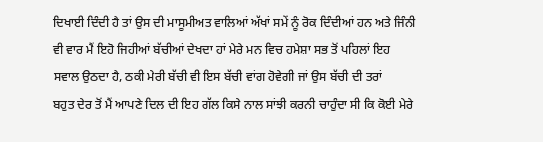ਦਿਖਾਈ ਦਿੰਦੀ ਹੈ ਤਾਂ ਉਸ ਦੀ ਮਾਸੂਮੀਅਤ ਵਾਲਿਆਂ ਅੱਖਾਂ ਸਮੇਂ ਨੂੰ ਰੋਕ ਦਿੰਦੀਆਂ ਹਨ ਅਤੇ ਜਿੰਨੀ ਵੀ ਵਾਰ ਮੈਂ ਇਹੋ ਜਿਹੀਆਂ ਬੱਚੀਆਂ ਦੇਖਦਾ ਹਾਂ ਮੇਰੇ ਮਨ ਵਿਚ ਹਮੇਸ਼ਾ ਸਭ ਤੋਂ ਪਹਿਲਾਂ ਇਹ ਸਵਾਲ ਉਠਦਾ ਹੈ, ਠਕੀ ਮੇਰੀ ਬੱਚੀ ਵੀ ਇਸ ਬੱਚੀ ਵਾਂਗ ਹੋਵੇਗੀ ਜਾਂ ਉਸ ਬੱਚੀ ਦੀ ਤਰਾਂ
ਬਹੁਤ ਦੇਰ ਤੋਂ ਮੈਂ ਆਪਣੇ ਦਿਲ ਦੀ ਇਹ ਗੱਲ ਕਿਸੇ ਨਾਲ ਸਾਂਝੀ ਕਰਨੀ ਚਾਹੁੰਦਾ ਸੀ ਕਿ ਕੋਈ ਮੇਰੇ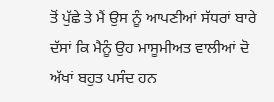ਤੋਂ ਪੁੱਛੇ ਤੇ ਮੈਂ ਉਸ ਨੂੰ ਆਪਣੀਆਂ ਸੱਧਰਾਂ ਬਾਰੇ ਦੱਸਾਂ ਕਿ ਮੈਨੂੰ ਉਹ ਮਾਸੂਮੀਅਤ ਵਾਲੀਆਂ ਦੋ ਅੱਖਾਂ ਬਹੁਤ ਪਸੰਦ ਹਨ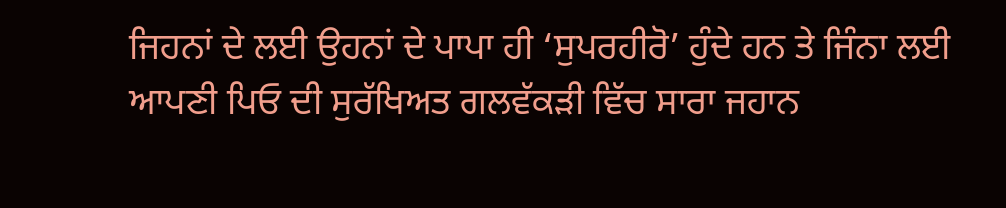ਜਿਹਨਾਂ ਦੇ ਲਈ ਉਹਨਾਂ ਦੇ ਪਾਪਾ ਹੀ ‘ਸੁਪਰਹੀਰੋ’ ਹੁੰਦੇ ਹਨ ਤੇ ਜਿੰਨਾ ਲਈ ਆਪਣੀ ਪਿਓ ਦੀ ਸੁਰੱਖਿਅਤ ਗਲਵੱਕੜੀ ਵਿੱਚ ਸਾਰਾ ਜਹਾਨ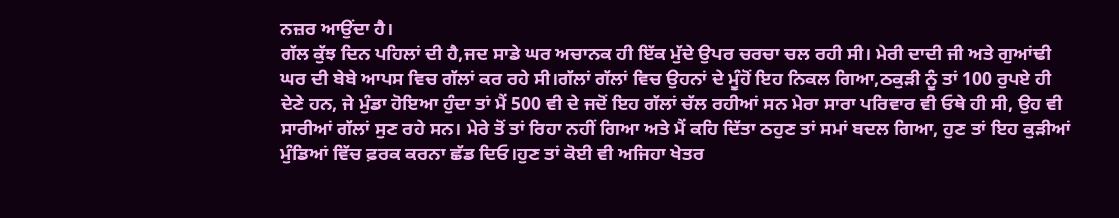ਨਜ਼ਰ ਆਉਂਦਾ ਹੈ।
ਗੱਲ ਕੁੱਝ ਦਿਨ ਪਹਿਲਾਂ ਦੀ ਹੈ,ਜਦ ਸਾਡੇ ਘਰ ਅਚਾਨਕ ਹੀ ਇੱਕ ਮੁੱਦੇ ਉਪਰ ਚਰਚਾ ਚਲ ਰਹੀ ਸੀ। ਮੇਰੀ ਦਾਦੀ ਜੀ ਅਤੇ ਗੁਆਂਢੀ ਘਰ ਦੀ ਬੇਬੇ ਆਪਸ ਵਿਚ ਗੱਲਾਂ ਕਰ ਰਹੇ ਸੀ।ਗੱਲਾਂ ਗੱਲਾਂ ਵਿਚ ਉਹਨਾਂ ਦੇ ਮੂੰਹੋਂ ਇਹ ਨਿਕਲ ਗਿਆ,ਠਕੁੜੀ ਨੂੰ ਤਾਂ 100 ਰੁਪਏ ਹੀ ਦੇਣੇ ਹਨ, ਜੇ ਮੁੰਡਾ ਹੋਇਆ ਹੁੰਦਾ ਤਾਂ ਮੈਂ 500 ਵੀ ਦੇ ਜਦੋਂ ਇਹ ਗੱਲਾਂ ਚੱਲ ਰਹੀਆਂ ਸਨ ਮੇਰਾ ਸਾਰਾ ਪਰਿਵਾਰ ਵੀ ਓਥੇ ਹੀ ਸੀ, ਉਹ ਵੀ ਸਾਰੀਆਂ ਗੱਲਾਂ ਸੁਣ ਰਹੇ ਸਨ। ਮੇਰੇ ਤੋਂ ਤਾਂ ਰਿਹਾ ਨਹੀਂ ਗਿਆ ਅਤੇ ਮੈਂ ਕਹਿ ਦਿੱਤਾ ਠਹੁਣ ਤਾਂ ਸਮਾਂ ਬਦਲ ਗਿਆ, ਹੁਣ ਤਾਂ ਇਹ ਕੁੜੀਆਂ ਮੁੰਡਿਆਂ ਵਿੱਚ ਫ਼ਰਕ ਕਰਨਾ ਛੱਡ ਦਿਓ।ਹੁਣ ਤਾਂ ਕੋਈ ਵੀ ਅਜਿਹਾ ਖੇਤਰ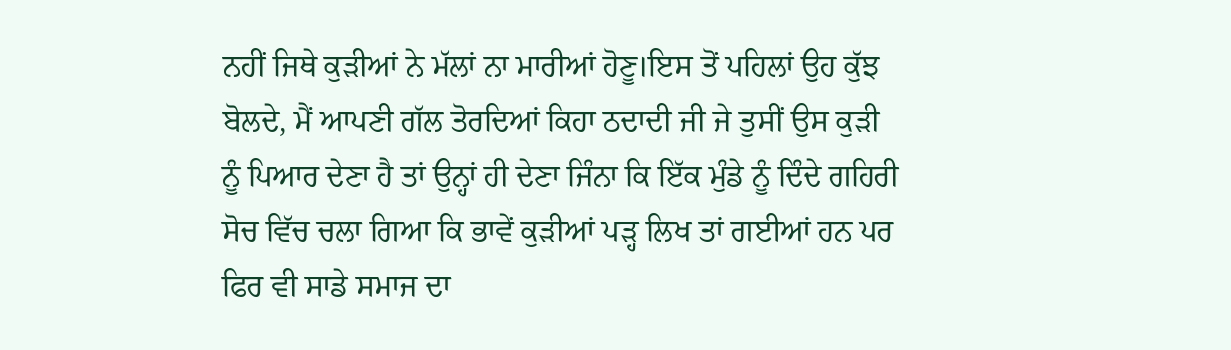ਨਹੀਂ ਜਿਥੇ ਕੁੜੀਆਂ ਨੇ ਮੱਲਾਂ ਨਾ ਮਾਰੀਆਂ ਹੋਣੂ।ਇਸ ਤੋਂ ਪਹਿਲਾਂ ਉਹ ਕੁੱਝ ਬੋਲਦੇ, ਮੈਂ ਆਪਣੀ ਗੱਲ ਤੋਰਦਿਆਂ ਕਿਹਾ ਠਦਾਦੀ ਜੀ ਜੇ ਤੁਸੀਂ ਉਸ ਕੁੜੀ ਨੂੰ ਪਿਆਰ ਦੇਣਾ ਹੈ ਤਾਂ ਉਨ੍ਹਾਂ ਹੀ ਦੇਣਾ ਜਿੰਨਾ ਕਿ ਇੱਕ ਮੁੰਡੇ ਨੂੰ ਦਿੰਦੇ ਗਹਿਰੀ ਸੋਚ ਵਿੱਚ ਚਲਾ ਗਿਆ ਕਿ ਭਾਵੇਂ ਕੁੜੀਆਂ ਪੜ੍ਹ ਲਿਖ ਤਾਂ ਗਈਆਂ ਹਨ ਪਰ ਫਿਰ ਵੀ ਸਾਡੇ ਸਮਾਜ ਦਾ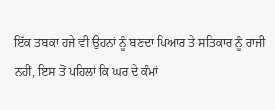ਇੱਕ ਤਬਕਾ ਹਜੇ ਵੀ ਉਹਨਾਂ ਨੂੰ ਬਣਦਾ ਪਿਆਰ ਤੇ ਸਤਿਕਾਰ ਨੂੰ ਰਾਜੀ ਨਹੀਂ, ਇਸ ਤੋਂ ਪਹਿਲਾਂ ਕਿ ਘਰ ਦੇ ਕੰਮਾਂ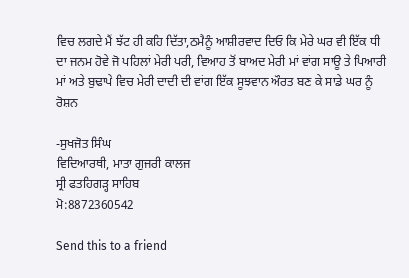ਵਿਚ ਲਗਦੇ ਮੈਂ ਝੱਟ ਹੀ ਕਹਿ ਦਿੱਤਾ,ਠਮੈਨੂੰ ਆਸ਼ੀਰਵਾਦ ਦਿਓ ਕਿ ਮੇਰੇ ਘਰ ਵੀ ਇੱਕ ਧੀ ਦਾ ਜਨਮ ਹੋਵੇ ਜੋ ਪਹਿਲਾਂ ਮੇਰੀ ਪਰੀ, ਵਿਆਹ ਤੋਂ ਬਾਅਦ ਮੇਰੀ ਮਾਂ ਵਾਂਗ ਸਾਊ ਤੇ ਪਿਆਰੀ ਮਾਂ ਅਤੇ ਬੁਢਾਪੇ ਵਿਚ ਮੇਰੀ ਦਾਦੀ ਦੀ ਵਾਂਗ ਇੱਕ ਸੂਝਵਾਨ ਔਰਤ ਬਣ ਕੇ ਸਾਡੇ ਘਰ ਨੂੰ ਰੋਸ਼ਨ

-ਸੁਖਜੋਤ ਸਿੰਘ
ਵਿਦਿਆਰਥੀ, ਮਾਤਾ ਗੁਜਰੀ ਕਾਲਜ
ਸ੍ਰੀ ਫਤਹਿਗੜ੍ਹ ਸਾਹਿਬ
ਮੋ:8872360542

Send this to a friend